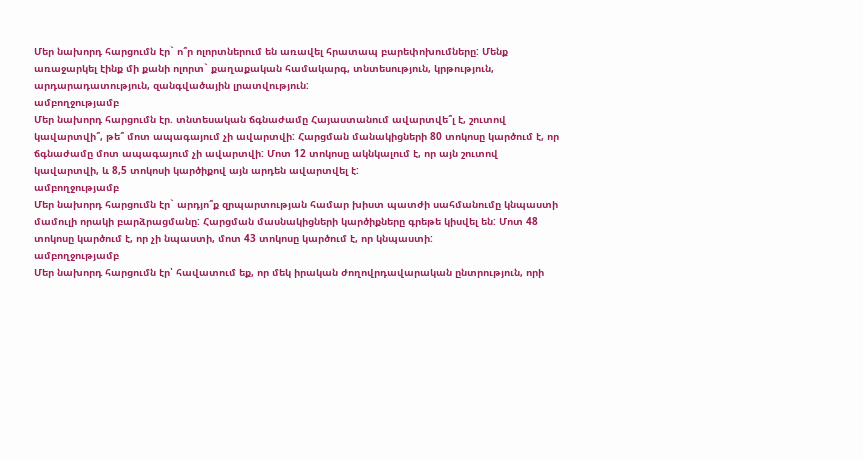Մեր նախորդ հարցումն էր` ո՞ր ոլորտներում են առավել հրատապ բարեփոխումները: Մենք առաջարկել էինք մի քանի ոլորտ` քաղաքական համակարգ, տնտեսություն, կրթություն, արդարադատություն, զանգվածային լրատվություն:
ամբողջությամբ
Մեր նախորդ հարցումն էր. տնտեսական ճգնաժամը Հայաստանում ավարտվե՞լ է, շուտով կավարտվի՞, թե՞ մոտ ապագայում չի ավարտվի: Հարցման մանակիցների 80 տոկոսը կարծում է, որ ճգնաժամը մոտ ապագայում չի ավարտվի: Մոտ 12 տոկոսը ակնկալում է, որ այն շուտով կավարտվի, և 8,5 տոկոսի կարծիքով այն արդեն ավարտվել է:
ամբողջությամբ
Մեր նախորդ հարցումն էր` արդյո՞ք զրպարտության համար խիստ պատժի սահմանումը կնպաստի մամուլի որակի բարձրացմանը: Հարցման մասնակիցների կարծիքները գրեթե կիսվել են: Մոտ 48 տոկոսը կարծում է, որ չի նպաստի, մոտ 43 տոկոսը կարծում է, որ կնպաստի:
ամբողջությամբ
Մեր նախորդ հարցումն էր՝ հավատում եք, որ մեկ իրական ժողովրդավարական ընտրություն, որի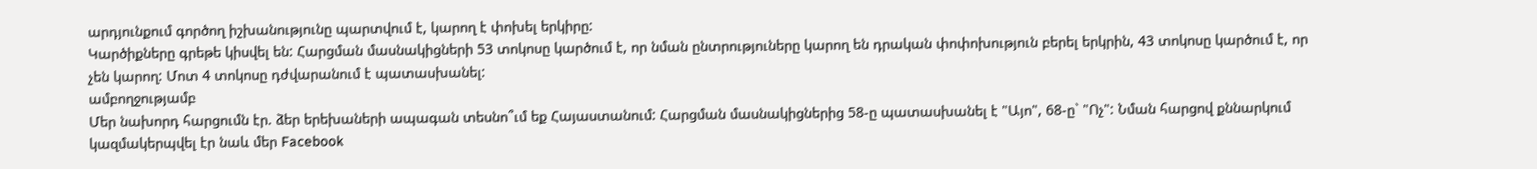արդյունքում գործող իշխանությունը պարտվում է, կարող է փոխել երկիրը:
Կարծիքները գրեթե կիսվել են: Հարցման մասնակիցների 53 տոկոսը կարծում է, որ նման ընտրություները կարող են դրական փոփոխություն բերել երկրին, 43 տոկոսը կարծում է, որ չեն կարող: Մոտ 4 տոկոսը դժվարանում է պատասխանել:
ամբողջությամբ
Մեր նախորդ հարցումն էր. ձեր երեխաների ապագան տեսնո՞ւմ եք Հայաստանում: Հարցման մասնակիցներից 58-ը պատասխանել է "Այո", 68-ը` "Ոչ": Նման հարցով քննարկում կազմակերպվել էր նաև մեր Facebook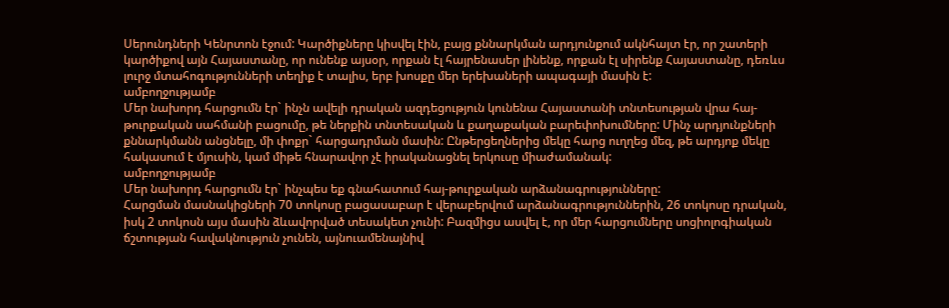Սերունդների Կենրտոն էջում: Կարծիքները կիսվել էին, բայց քննարկման արդյունքում ակնհայտ էր, որ շատերի կարծիքով այն Հայաստանը, որ ունենք այսօր, որքան էլ հայրենասեր լինենք, որքան էլ սիրենք Հայաստանը, դեռևս լուրջ մտահոգությունների տեղիք է տալիս, երբ խոսքը մեր երեխաների ապագայի մասին է:
ամբողջությամբ
Մեր նախորդ հարցումն էր` ինչն ավելի դրական ազդեցություն կունենա Հայաստանի տնտեսության վրա հայ-թուրքական սահմանի բացումը, թե ներքին տնտեսական և քաղաքական բարեփոխումները: Մինչ արդյունքների քննարկմանն անցնելը, մի փոքր` հարցադրման մասին: Ընթերցեղներից մեկը հարց ուղղեց մեզ, թե արդյոք մեկը հակասում է մյուսին, կամ միթե հնարավոր չէ իրականացնել երկուսը միաժամանակ:
ամբողջությամբ
Մեր նախորդ հարցումն էր` ինչպես եք գնահատում հայ-թուրքական արձանագրությունները:
Հարցման մասնակիցների 70 տոկոսը բացասաբար է վերաբերվում արձանագրություններին, 26 տոկոսը դրական, իսկ 2 տոկոսն այս մասին ձևավորված տեսակետ չունի: Բազմիցս ասվել է, որ մեր հարցումները սոցիոլոգիական ճշտության հավակնություն չունեն, այնուամենայնիվ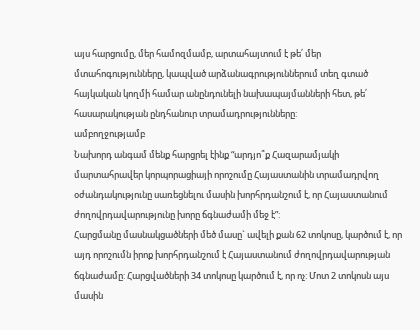այս հարցումը, մեր համոզմամբ, արտահայտում է թե՛ մեր մտահոգությունները, կապված արձանագրություններում տեղ գտած հայկական կողմի համար անընդունելի նախապայմանների հետ, թե՛ հասարակության ընդհանուր տրամադրությունները:
ամբողջությամբ
Նախորդ անգամ մենք հարցրել էինք “արդյո՞ք Հազարամյակի մարտահրավեր կորպորացիայի որոշումը Հայաստանին տրամադրվող օժանդակությունը սառեցնելու մասին խորհրդանշում է, որ Հայաստանում ժողովրդավարությունը խորը ճգնաժամի մեջ է”:
Հարցմանը մասնակցածների մեծ մասը` ավելի քան 62 տոկոսը, կարծում է, որ այդ որոշումն իրոք խորհրդանշում է Հայաստանում ժողովրդավարության ճգնաժամը: Հարցվածների 34 տոկոսը կարծում է, որ ոչ: Մոտ 2 տոկոսն այս մասին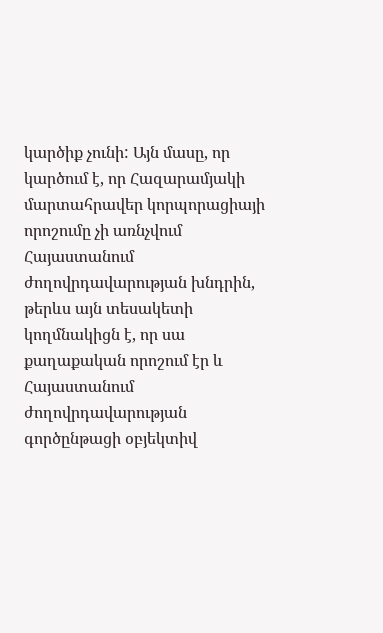կարծիք չունի: Այն մասը, որ կարծում է, որ Հազարամյակի մարտահրավեր կորպորացիայի որոշումը չի առնչվում Հայաստանում ժողովրդավարության խնդրին, թերևս այն տեսակետի կողմնակիցն է, որ սա քաղաքական որոշում էր և Հայաստանում ժողովրդավարության գործընթացի օբյեկտիվ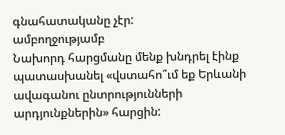գնահատականը չէր:
ամբողջությամբ
Նախորդ հարցմանը մենք խնդրել էինք պատասխանել «վստահո՞ւմ եք Երևանի ավագանու ընտրությունների արդյունքներին» հարցին: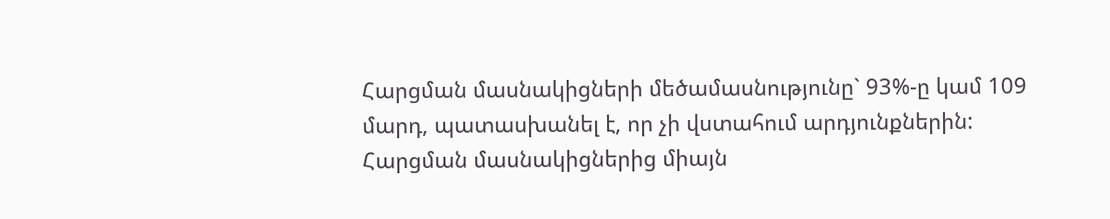Հարցման մասնակիցների մեծամասնությունը` 93%-ը կամ 109 մարդ, պատասխանել է, որ չի վստահում արդյունքներին: Հարցման մասնակիցներից միայն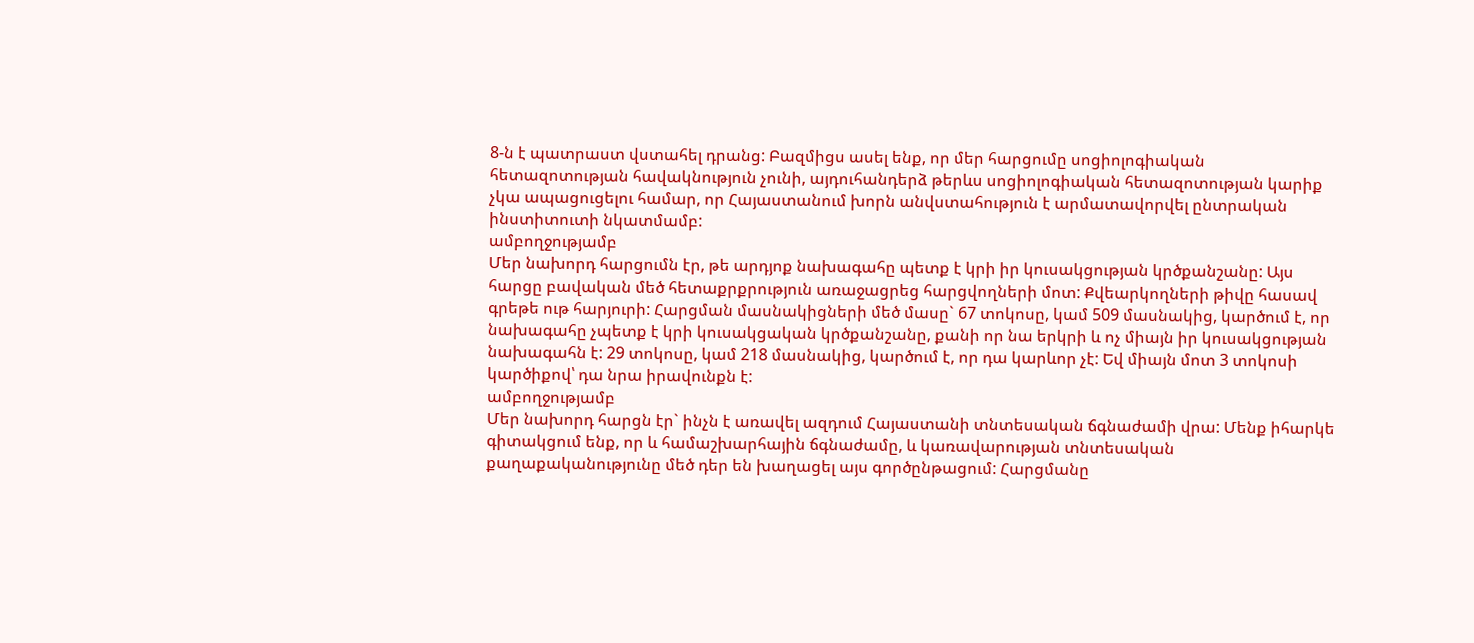8-ն է պատրաստ վստահել դրանց: Բազմիցս ասել ենք, որ մեր հարցումը սոցիոլոգիական հետազոտության հավակնություն չունի, այդուհանդերձ թերևս սոցիոլոգիական հետազոտության կարիք չկա ապացուցելու համար, որ Հայաստանում խորն անվստահություն է արմատավորվել ընտրական ինստիտուտի նկատմամբ:
ամբողջությամբ
Մեր նախորդ հարցումն էր, թե արդյոք նախագահը պետք է կրի իր կուսակցության կրծքանշանը: Այս հարցը բավական մեծ հետաքրքրություն առաջացրեց հարցվողների մոտ: Քվեարկողների թիվը հասավ գրեթե ութ հարյուրի: Հարցման մասնակիցների մեծ մասը` 67 տոկոսը, կամ 509 մասնակից, կարծում է, որ նախագահը չպետք է կրի կուսակցական կրծքանշանը, քանի որ նա երկրի և ոչ միայն իր կուսակցության նախագահն է: 29 տոկոսը, կամ 218 մասնակից, կարծում է, որ դա կարևոր չէ: Եվ միայն մոտ 3 տոկոսի կարծիքով՝ դա նրա իրավունքն է:
ամբողջությամբ
Մեր նախորդ հարցն էր` ինչն է առավել ազդում Հայաստանի տնտեսական ճգնաժամի վրա: Մենք իհարկե գիտակցում ենք, որ և համաշխարհային ճգնաժամը, և կառավարության տնտեսական քաղաքականությունը մեծ դեր են խաղացել այս գործընթացում: Հարցմանը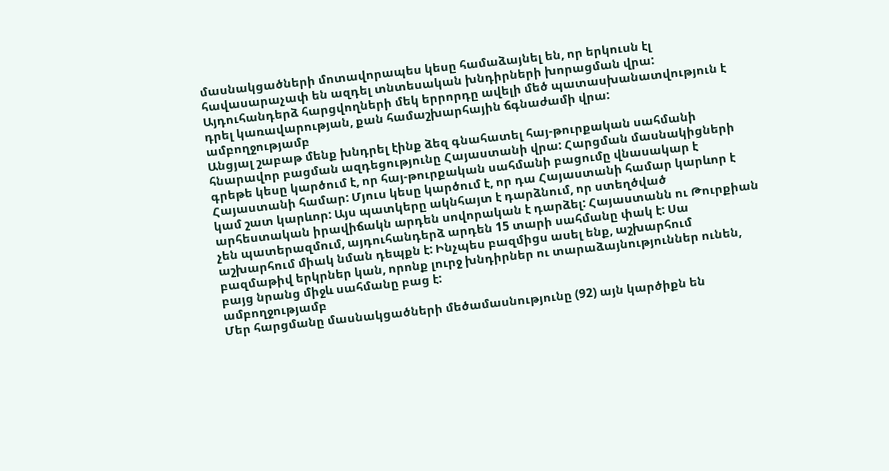մասնակցածների մոտավորապես կեսը համաձայնել են, որ երկուսն էլ հավասարաչափ են ազդել տնտեսական խնդիրների խորացման վրա: Այդուհանդերձ հարցվողների մեկ երրորդը ավելի մեծ պատասխանատվություն է դրել կառավարության, քան համաշխարհային ճգնաժամի վրա:
ամբողջությամբ
Անցյալ շաբաթ մենք խնդրել էինք ձեզ գնահատել հայ-թուրքական սահմանի հնարավոր բացման ազդեցությունը Հայաստանի վրա: Հարցման մասնակիցների գրեթե կեսը կարծում է, որ հայ-թուրքական սահմանի բացումը վնասակար է Հայաստանի համար: Մյուս կեսը կարծում է, որ դա Հայաստանի համար կարևոր է կամ շատ կարևոր: Այս պատկերը ակնհայտ է դարձնում, որ ստեղծված արհեստական իրավիճակն արդեն սովորական է դարձել: Հայաստանն ու Թուրքիան չեն պատերազմում, այդուհանդերձ արդեն 15 տարի սահմանը փակ է: Սա աշխարհում միակ նման դեպքն է: Ինչպես բազմիցս ասել ենք, աշխարհում բազմաթիվ երկրներ կան, որոնք լուրջ խնդիրներ ու տարաձայնություններ ունեն, բայց նրանց միջև սահմանը բաց է:
ամբողջությամբ
Մեր հարցմանը մասնակցածների մեծամասնությունը (92) այն կարծիքն են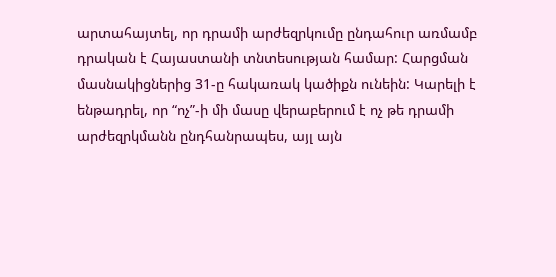արտահայտել, որ դրամի արժեզրկումը ընդահուր առմամբ դրական է Հայաստանի տնտեսության համար: Հարցման մասնակիցներից 31-ը հակառակ կածիքն ունեին: Կարելի է ենթադրել, որ “ոչ”-ի մի մասը վերաբերում է ոչ թե դրամի արժեզրկմանն ընդհանրապես, այլ այն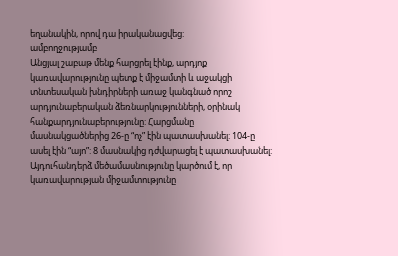եղանակին, որով դա իրականացվեց:
ամբողջությամբ
Անցյալ շաբաթ մենք հարցրել էինք, արդյոք կառավարությունը պետք է միջամտի և աջակցի տնտեսական խնդիրների առաջ կանգնած որոշ արդյունաբերական ձեռնարկությունների, օրինակ հանքարդյունաբերությունը: Հարցմանը մասնակցածներից 26-ը “ոչ” էին պատասխանել: 104-ը ասել էին “այո”: 8 մասնակից դժվարացել է պատասխանել: Այդուհանդերձ մեծամասնությունը կարծում է, որ կառավարության միջամտությունը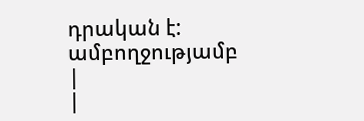դրական է:
ամբողջությամբ
|
|